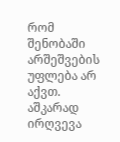რომ შენობაში არშეშვების უფლება არ აქვთ. აშკარად ირღვევა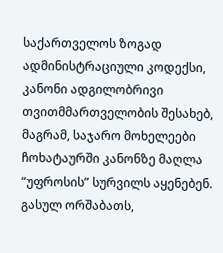საქართველოს ზოგად ადმინისტრაციული კოდექსი, კანონი ადგილობრივი თვითმმართველობის შესახებ, მაგრამ, საჯარო მოხელეები ჩოხატაურში კანონზე მაღლა “უფროსის” სურვილს აყენებენ.
გასულ ორშაბათს,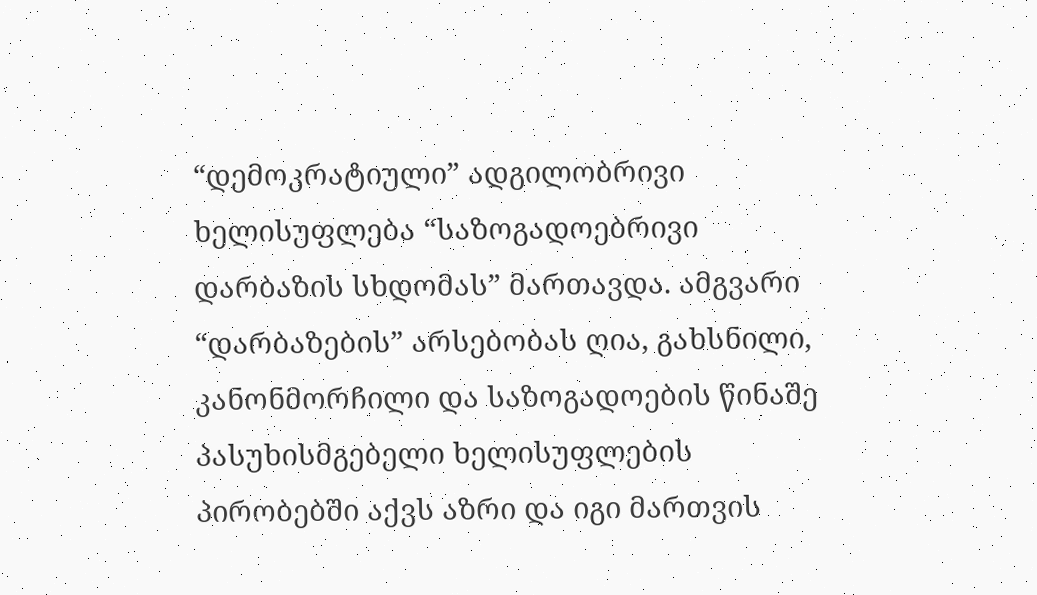“დემოკრატიული” ადგილობრივი ხელისუფლება “საზოგადოებრივი დარბაზის სხდომას” მართავდა. ამგვარი “დარბაზების” არსებობას ღია, გახსნილი, კანონმორჩილი და საზოგადოების წინაშე პასუხისმგებელი ხელისუფლების პირობებში აქვს აზრი და იგი მართვის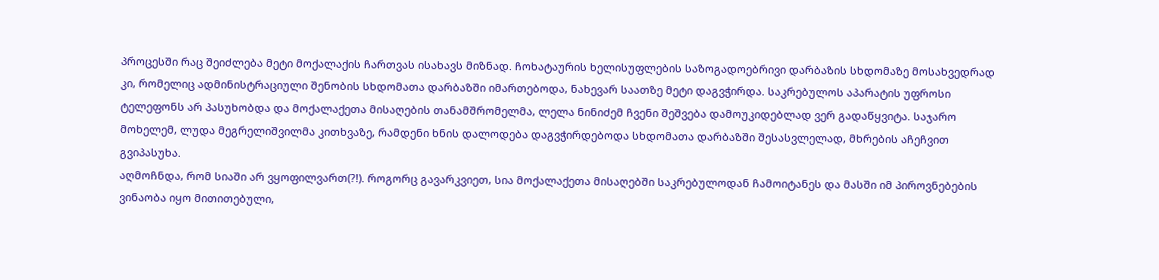პროცესში რაც შეიძლება მეტი მოქალაქის ჩართვას ისახავს მიზნად. ჩოხატაურის ხელისუფლების საზოგადოებრივი დარბაზის სხდომაზე მოსახვედრად კი, რომელიც ადმინისტრაციული შენობის სხდომათა დარბაზში იმართებოდა, ნახევარ საათზე მეტი დაგვჭირდა. საკრებულოს აპარატის უფროსი ტელეფონს არ პასუხობდა და მოქალაქეთა მისაღების თანამშრომელმა, ლელა ნინიძემ ჩვენი შეშვება დამოუკიდებლად ვერ გადაწყვიტა. საჯარო მოხელემ, ლუდა მეგრელიშვილმა კითხვაზე, რამდენი ხნის დალოდება დაგვჭირდებოდა სხდომათა დარბაზში შესასვლელად, მხრების აჩეჩვით გვიპასუხა.
აღმოჩნდა, რომ სიაში არ ვყოფილვართ(?!). როგორც გავარკვიეთ, სია მოქალაქეთა მისაღებში საკრებულოდან ჩამოიტანეს და მასში იმ პიროვნებების ვინაობა იყო მითითებული,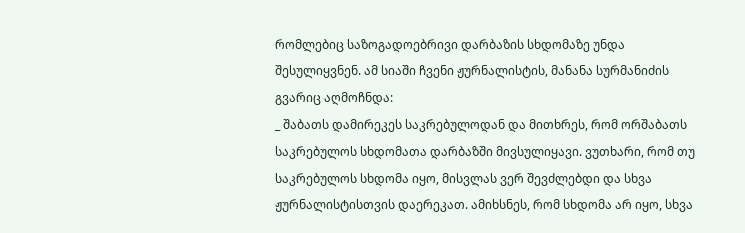რომლებიც საზოგადოებრივი დარბაზის სხდომაზე უნდა შესულიყვნენ. ამ სიაში ჩვენი ჟურნალისტის, მანანა სურმანიძის გვარიც აღმოჩნდა:
_ შაბათს დამირეკეს საკრებულოდან და მითხრეს, რომ ორშაბათს საკრებულოს სხდომათა დარბაზში მივსულიყავი. ვუთხარი, რომ თუ საკრებულოს სხდომა იყო, მისვლას ვერ შევძლებდი და სხვა ჟურნალისტისთვის დაერეკათ. ამიხსნეს, რომ სხდომა არ იყო, სხვა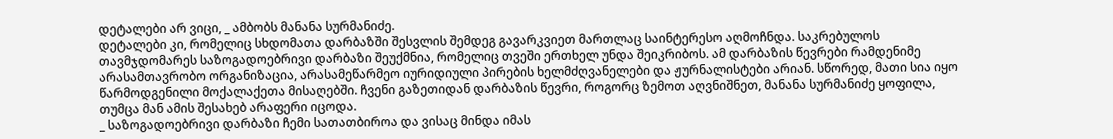დეტალები არ ვიცი, _ ამბობს მანანა სურმანიძე.
დეტალები კი, რომელიც სხდომათა დარბაზში შესვლის შემდეგ გავარკვიეთ მართლაც საინტერესო აღმოჩნდა. საკრებულოს თავმჯდომარეს საზოგადოებრივი დარბაზი შეუქმნია, რომელიც თვეში ერთხელ უნდა შეიკრიბოს. ამ დარბაზის წევრები რამდენიმე არასამთავრობო ორგანიზაცია, არასამეწარმეო იურიდიული პირების ხელმძღვანელები და ჟურნალისტები არიან. სწორედ, მათი სია იყო წარმოდგენილი მოქალაქეთა მისაღებში. ჩვენი გაზეთიდან დარბაზის წევრი, როგორც ზემოთ აღვნიშნეთ, მანანა სურმანიძე ყოფილა, თუმცა მან ამის შესახებ არაფერი იცოდა.
_ საზოგადოებრივი დარბაზი ჩემი სათათბიროა და ვისაც მინდა იმას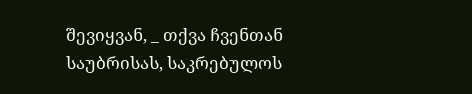შევიყვან, _ თქვა ჩვენთან საუბრისას, საკრებულოს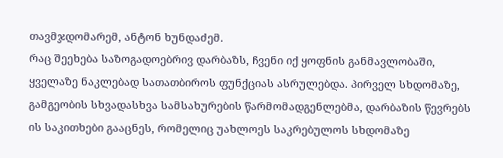თავმჯდომარემ, ანტონ ხუნდაძემ.
რაც შეეხება საზოგადოებრივ დარბაზს, ჩვენი იქ ყოფნის განმავლობაში, ყველაზე ნაკლებად სათათბიროს ფუნქციას ასრულებდა. პირველ სხდომაზე, გამგეობის სხვადასხვა სამსახურების წარმომადგენლებმა, დარბაზის წევრებს ის საკითხები გააცნეს, რომელიც უახლოეს საკრებულოს სხდომაზე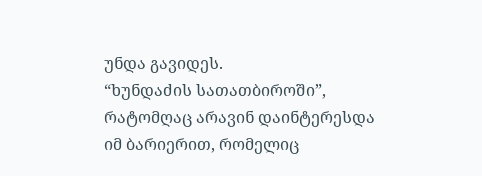უნდა გავიდეს.
“ხუნდაძის სათათბიროში”, რატომღაც არავინ დაინტერესდა იმ ბარიერით, რომელიც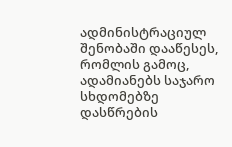ადმინისტრაციულ შენობაში დააწესეს, რომლის გამოც, ადამიანებს საჯარო სხდომებზე დასწრების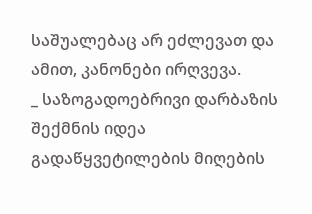საშუალებაც არ ეძლევათ და ამით, კანონები ირღვევა.
_ საზოგადოებრივი დარბაზის შექმნის იდეა გადაწყვეტილების მიღების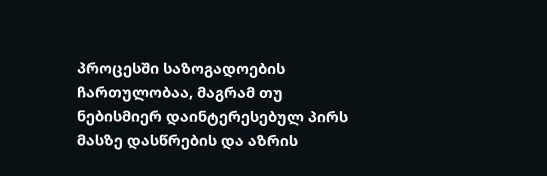პროცესში საზოგადოების ჩართულობაა, მაგრამ თუ ნებისმიერ დაინტერესებულ პირს მასზე დასწრების და აზრის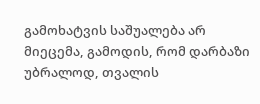გამოხატვის საშუალება არ მიეცემა, გამოდის, რომ დარბაზი უბრალოდ, თვალის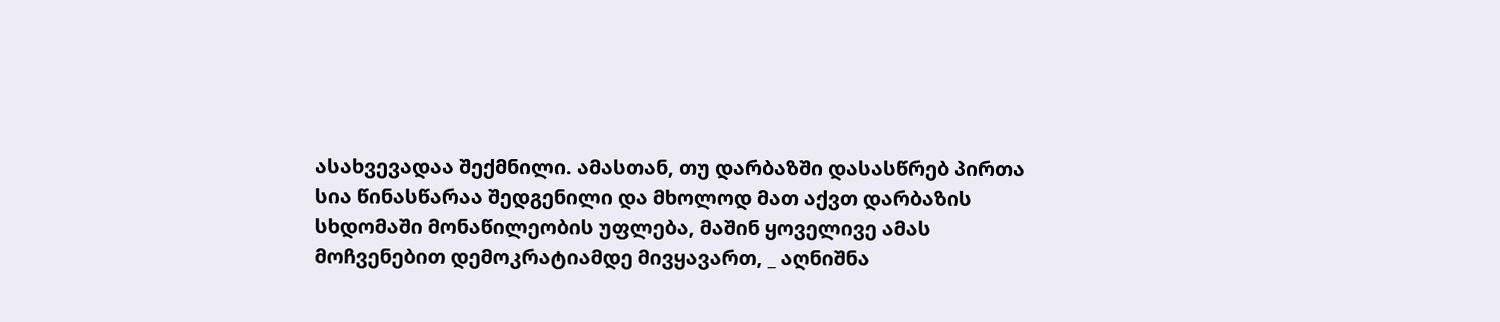ასახვევადაა შექმნილი. ამასთან, თუ დარბაზში დასასწრებ პირთა სია წინასწარაა შედგენილი და მხოლოდ მათ აქვთ დარბაზის სხდომაში მონაწილეობის უფლება, მაშინ ყოველივე ამას მოჩვენებით დემოკრატიამდე მივყავართ, _ აღნიშნა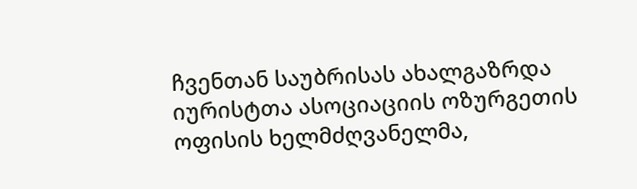ჩვენთან საუბრისას ახალგაზრდა იურისტთა ასოციაციის ოზურგეთის ოფისის ხელმძღვანელმა,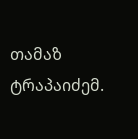თამაზ ტრაპაიძემ.